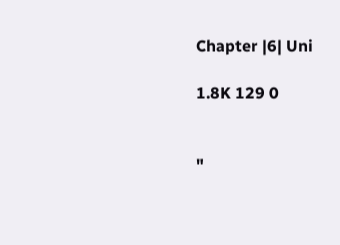Chapter |6| Uni

1.8K 129 0


"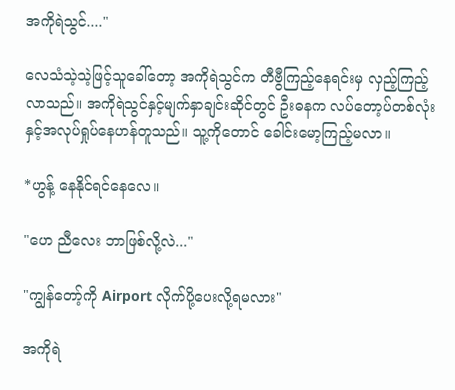အကိုရဲသွင်...."

လေသံသဲ့သဲ့ဖြင့်သူခေါ်တော့ အကိုရဲသွင်က တီဗွီကြည့်နေရင်းမှ လှည့်ကြည့်လာသည်။ အကိုရဲသွင်နှင့်မျက်နှာချင်းဆိုင်တွင် ဦးဓနက လပ်တော့ပ်တစ်လုံးနှင့်အလုပ်ရှုပ်နေဟန်တူသည်။ သူ့ကိုတောင် ခေါင်းမော့ကြည့်မလာ။

*ဟွန့် နေနိုင်ရင်နေလေ။

"ဟေ ညီလေး ဘာဖြစ်လို့လဲ..."

"ကျွန်တော့်ကို Airport လိုက်ပို့ပေးလို့ရမလား"

အကိုရဲ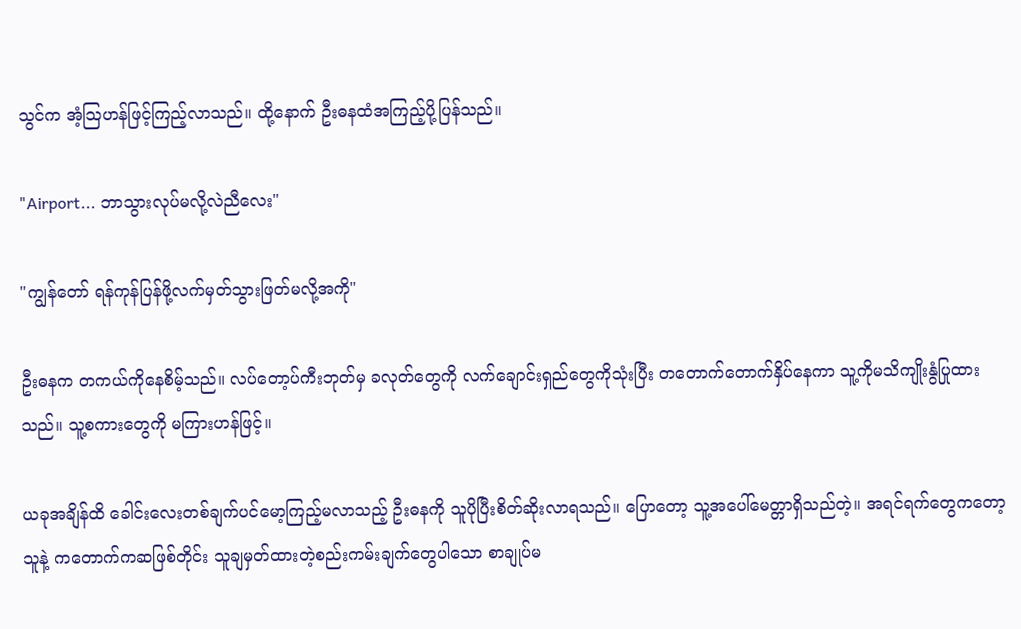သွင်က အံ့သြဟန်ဖြင့်ကြည့်လာသည်။ ထို့နောက် ဦးဓနထံအကြည့်ပို့ပြန်သည်။

"Airport... ဘာသွားလုပ်မလို့လဲညီလေး"

"ကျွန်တော် ရန်ကုန်ပြန်ဖို့လက်မှတ်သွားဖြတ်မလို့အကို"

ဦးဓနက တကယ်ကိုနေစိမ့်သည်။ လပ်တော့ပ်ကီးဘုတ်မှ ခလုတ်တွေကို လက်ချောင်းရှည်တွေကိုသုံးပြီး တတောက်တောက်နှိပ်နေကာ သူ့ကိုမသိကျိုးနွံပြုထားသည်။ သူ့စကားတွေကို မကြားဟန်ဖြင့်။

ယခုအချိန်ထိ ခေါင်းလေးတစ်ချက်ပင်မော့ကြည့်မလာသည့် ဦးဓနကို သူပိုပြီးစိတ်ဆိုးလာရသည်။ ပြောတော့ သူ့အပေါ်မေတ္တာရှိသည်တဲ့။ အရင်ရက်တွေကတော့ သူနဲ့ ကတောက်ကဆဖြစ်တိုင်း သူချမှတ်ထားတဲ့စည်းကမ်းချက်တွေပါသော စာချုပ်မ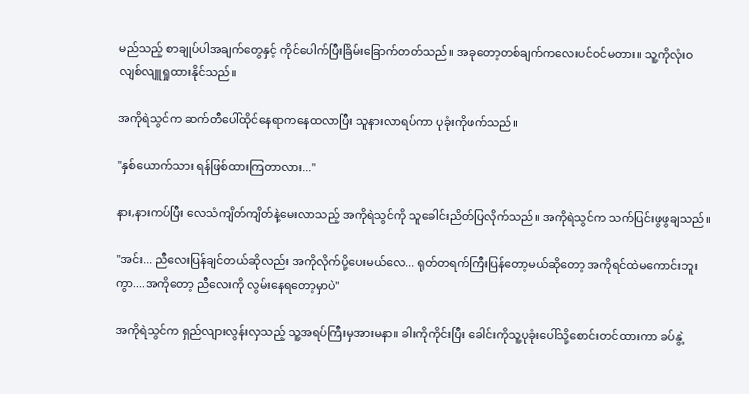မည်သည့် စာချုပ်ပါအချက်တွေနှင့် ကိုင်ပေါက်ပြီးခြိမ်းခြောက်တတ်သည်။ အခုတော့တစ်ချက်ကလေးပင်ဝင်မတား။ သူ့ကိုလုံးဝ လျစ်လျူရှုထားနိုင်သည်။

အကိုရဲသွင်က ဆက်တီပေါ်ထိုင်နေရာကနေထလာပြီး သူနားလာရပ်ကာ ပုခုံးကိုဖက်သည်။

"နှစ်ယောက်သား ရန်ဖြစ်ထားကြတာလား..."

နား,နားကပ်ပြီး လေသံကျိတ်ကျိတ်နဲ့မေးလာသည့် အကိုရဲသွင်ကို သူခေါင်းညိတ်ပြလိုက်သည်။ အကိုရဲသွင်က သက်ပြင်းဖွဖွချသည်။

"အင်း... ညီလေးပြန်ချင်တယ်ဆိုလည်း အကိုလိုက်ပို့ပေးမယ်လေ... ရုတ်တရက်ကြီးပြန်တော့မယ်ဆိုတော့ အကိုရင်ထဲမကောင်းဘူးကွာ....အကိုတော့ ညီလေးကို လွမ်းနေရတော့မှာပဲ"

အကိုရဲသွင်က ရှည်လျားလွန်းလှသည့် သူ့အရပ်ကြီးမှအားမနာ။ ခါးကိုကိုင်းပြီး ခေါင်းကိုသူ့ပုခုံးပေါ်သို့စောင်းတင်ထားကာ ခပ်နွဲ့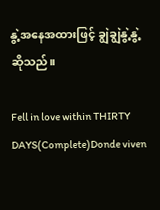နွဲ့အနေအထားဖြင့် ချွဲချွဲနွဲ့နွဲ့ဆိုသည်။

Fell in love within THIRTY DAYS(Complete)Donde viven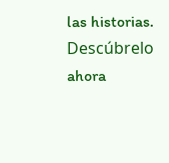las historias. Descúbrelo ahora